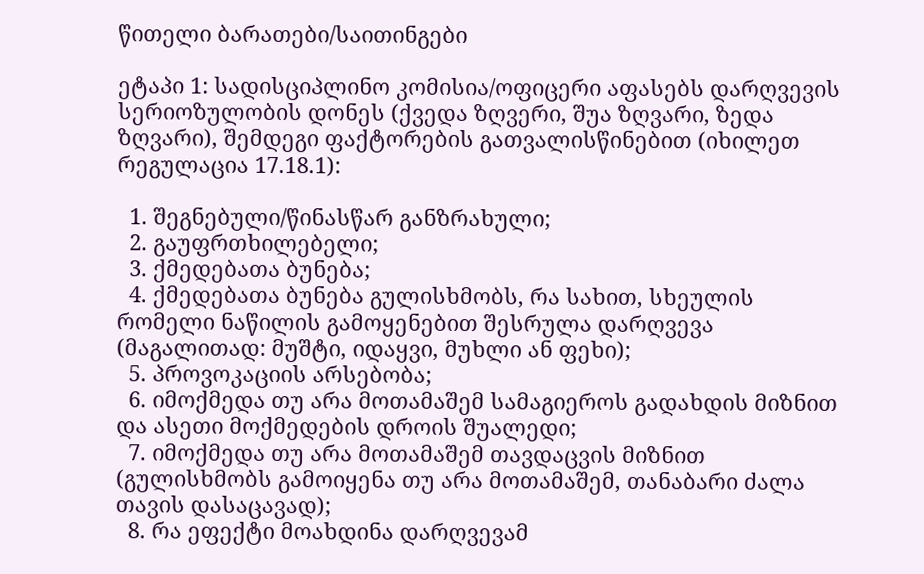წითელი ბარათები/საითინგები

ეტაპი 1: სადისციპლინო კომისია/ოფიცერი აფასებს დარღვევის სერიოზულობის დონეს (ქვედა ზღვერი, შუა ზღვარი, ზედა ზღვარი), შემდეგი ფაქტორების გათვალისწინებით (იხილეთ რეგულაცია 17.18.1):

  1. შეგნებული/წინასწარ განზრახული;
  2. გაუფრთხილებელი;
  3. ქმედებათა ბუნება;
  4. ქმედებათა ბუნება გულისხმობს, რა სახით, სხეულის რომელი ნაწილის გამოყენებით შესრულა დარღვევა (მაგალითად: მუშტი, იდაყვი, მუხლი ან ფეხი);
  5. პროვოკაციის არსებობა;
  6. იმოქმედა თუ არა მოთამაშემ სამაგიეროს გადახდის მიზნით და ასეთი მოქმედების დროის შუალედი;
  7. იმოქმედა თუ არა მოთამაშემ თავდაცვის მიზნით (გულისხმობს გამოიყენა თუ არა მოთამაშემ, თანაბარი ძალა თავის დასაცავად);
  8. რა ეფექტი მოახდინა დარღვევამ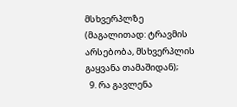მსხვერპლზე (მაგალითად: ტრავმის არსებობა, მსხვერპლის გაყვანა თამაშიდან);
  9. რა გავლენა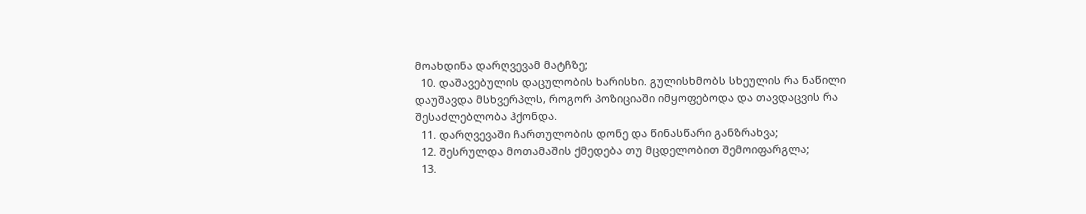მოახდინა დარღვევამ მატჩზე;
  10. დაშავებულის დაცულობის ხარისხი. გულისხმობს სხეულის რა ნაწილი დაუშავდა მსხვერპლს, როგორ პოზიციაში იმყოფებოდა და თავდაცვის რა შესაძლებლობა ჰქონდა.
  11. დარღვევაში ჩართულობის დონე და წინასწარი განზრახვა;
  12. შესრულდა მოთამაშის ქმედება თუ მცდელობით შემოიფარგლა;
  13.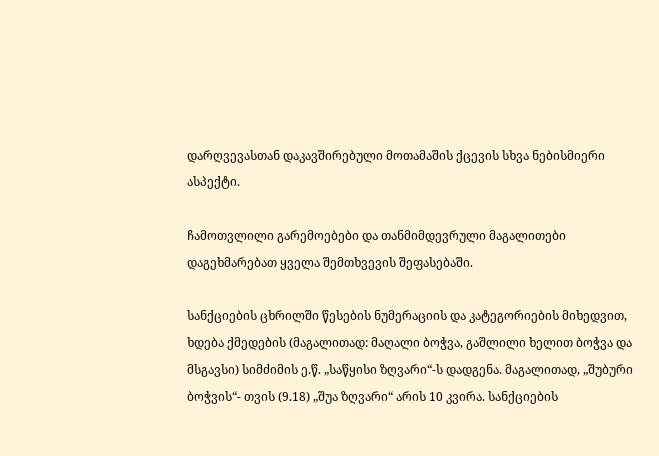დარღვევასთან დაკავშირებული მოთამაშის ქცევის სხვა ნებისმიერი ასპექტი.

ჩამოთვლილი გარემოებები და თანმიმდევრული მაგალითები დაგეხმარებათ ყველა შემთხვევის შეფასებაში.

სანქციების ცხრილში წესების ნუმერაციის და კატეგორიების მიხედვით, ხდება ქმედების (მაგალითად: მაღალი ბოჭვა, გაშლილი ხელით ბოჭვა და მსგავსი) სიმძიმის ე.წ. „საწყისი ზღვარი“-ს დადგენა. მაგალითად, „შუბური ბოჭვის“- თვის (9.18) „შუა ზღვარი“ არის 10 კვირა. სანქციების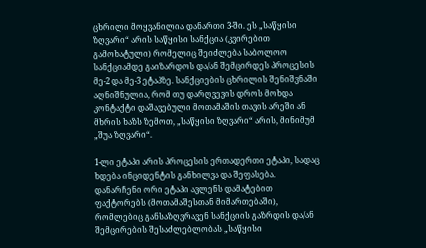ცხრილი მოყვანილია დანართი 3-ში. ეს „საწყისი ზღვარი“ არის საწყისი სანქცია (კვირებით გამოხატული) რომელიც შეიძლება საბოლოო სანქციამდე გაიზარდოს და/ან შემცირდეს პროცესის მე-2 და მე-3 ეტაპზე. სანქციების ცხრილის შენიშვნაში აღნიშნულია, რომ თუ დარღვევის დროს მოხდა კონტაქტი დაშავებული მოთამაშის თავის არეში ან მხრის ხაზს ზემოთ, „საწყისი ზღვარი“ არის, მინიმუმ „შუა ზღვარი“.

1-ლი ეტაპი არის პროცესის ერთადერთი ეტაპი, სადაც ხდება ინციდენტის განხილვა და შეფასება. დანარჩენი ორი ეტაპი ავლენს დამატებით ფაქტორებს (მოთამაშესთან მიმართებაში), რომლებიც განსაზღვრავენ სანქციის გაზრდის და/ან შემცირების შესაძლებლობას „საწყისი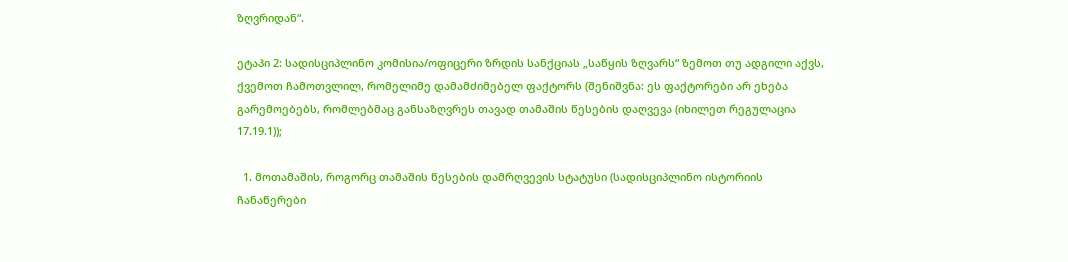ზღვრიდან“.

ეტაპი 2: სადისციპლინო კომისია/ოფიცერი ზრდის სანქციას „საწყის ზღვარს“ ზემოთ თუ ადგილი აქვს, ქვემოთ ჩამოთვლილ, რომელიმე დამამძიმებელ ფაქტორს (შენიშვნა: ეს ფაქტორები არ ეხება გარემოებებს, რომლებმაც განსაზღვრეს თავად თამაშის წესების დაღვევა (იხილეთ რეგულაცია 17.19.1));

  1. მოთამაშის, როგორც თამაშის წესების დამრღვევის სტატუსი (სადისციპლინო ისტორიის ჩანაწერები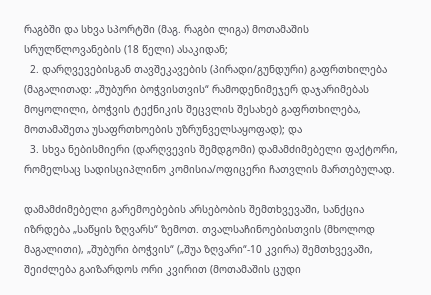რაგბში და სხვა სპორტში (მაგ. რაგბი ლიგა) მოთამაშის სრულწლოვანების (18 წელი) ასაკიდან;
  2. დარღვევებისგან თავშეკავების (პირადი/გუნდური) გაფრთხილება (მაგალითად: „შუბური ბოჭვისთვის“ რამოდენიმეჯერ დაჯარიმებას მოყოლილი, ბოჭვის ტექნიკის შეცვლის შესახებ გაფრთხილება, მოთამაშეთა უსაფრთხოების უზრუნველსაყოფად); და
  3. სხვა ნებისმიერი (დარღვევის შემდგომი) დამამძიმებელი ფაქტორი, რომელსაც სადისციპლინო კომისია/ოფიცერი ჩათვლის მართებულად.

დამამძიმებელი გარემოებების არსებობის შემთხვევაში, სანქცია იზრდება „საწყის ზღვარს“ ზემოთ. თვალსაჩინოებისთვის (მხოლოდ მაგალითი), „შუბური ბოჭვის“ („შუა ზღვარი“-10 კვირა) შემთხვევაში, შეიძლება გაიზარდოს ორი კვირით (მოთამაშის ცუდი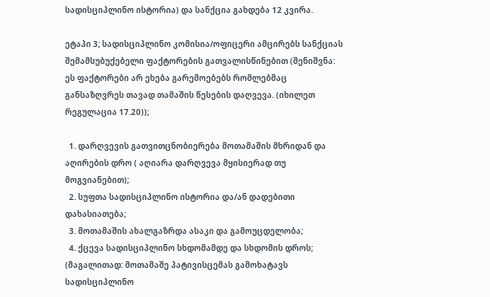სადისციპლინო ისტორია) და სანქცია გახდება 12 კვირა.

ეტაპი 3; სადისციპლინო კომისია/ოფიცერი ამცირებს სანქციას შემამსუბუქებელი ფაქტორების გათვალისწინებით (შენიშვნა: ეს ფაქტორები არ ეხება გარემოებებს რომლებმაც განსაზღვრეს თავად თამაშის წესების დაღვევა. (იხილეთ რეგულაცია 17.20));

  1. დარღვევის გათვითცნობიერება მოთამაშის მხრიდან და აღირების დრო ( აღიარა დარღვევა მყისიერად თუ მოგვიანებით);
  2. სუფთა სადისციპლინო ისტორია და/ან დადებითი დახასიათება;
  3. მოთამაშის ახალგაზრდა ასაკი და გამოუცდელობა;
  4. ქცევა სადისციპლინო სხდომამდე და სხდომის დროს; (მაგალითად: მოთამაშე პატივისცემას გამოხატავს სადისციპლინო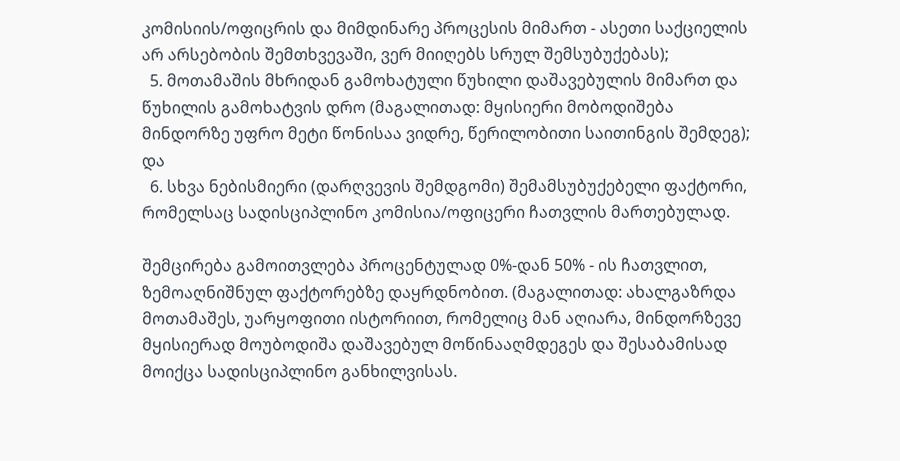კომისიის/ოფიცრის და მიმდინარე პროცესის მიმართ - ასეთი საქციელის არ არსებობის შემთხვევაში, ვერ მიიღებს სრულ შემსუბუქებას);
  5. მოთამაშის მხრიდან გამოხატული წუხილი დაშავებულის მიმართ და წუხილის გამოხატვის დრო (მაგალითად: მყისიერი მობოდიშება მინდორზე უფრო მეტი წონისაა ვიდრე, წერილობითი საითინგის შემდეგ); და
  6. სხვა ნებისმიერი (დარღვევის შემდგომი) შემამსუბუქებელი ფაქტორი, რომელსაც სადისციპლინო კომისია/ოფიცერი ჩათვლის მართებულად.

შემცირება გამოითვლება პროცენტულად 0%-დან 50% - ის ჩათვლით, ზემოაღნიშნულ ფაქტორებზე დაყრდნობით. (მაგალითად: ახალგაზრდა მოთამაშეს, უარყოფითი ისტორიით, რომელიც მან აღიარა, მინდორზევე მყისიერად მოუბოდიშა დაშავებულ მოწინააღმდეგეს და შესაბამისად მოიქცა სადისციპლინო განხილვისას.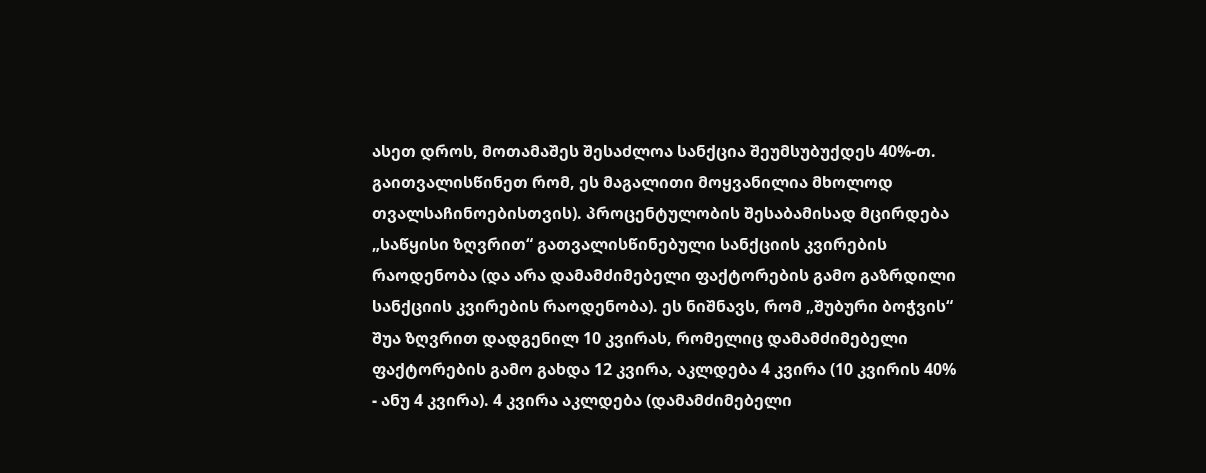ასეთ დროს, მოთამაშეს შესაძლოა სანქცია შეუმსუბუქდეს 40%-თ. გაითვალისწინეთ რომ, ეს მაგალითი მოყვანილია მხოლოდ თვალსაჩინოებისთვის). პროცენტულობის შესაბამისად მცირდება „საწყისი ზღვრით“ გათვალისწინებული სანქციის კვირების რაოდენობა (და არა დამამძიმებელი ფაქტორების გამო გაზრდილი სანქციის კვირების რაოდენობა). ეს ნიშნავს, რომ „შუბური ბოჭვის“ შუა ზღვრით დადგენილ 10 კვირას, რომელიც დამამძიმებელი ფაქტორების გამო გახდა 12 კვირა, აკლდება 4 კვირა (10 კვირის 40% - ანუ 4 კვირა). 4 კვირა აკლდება (დამამძიმებელი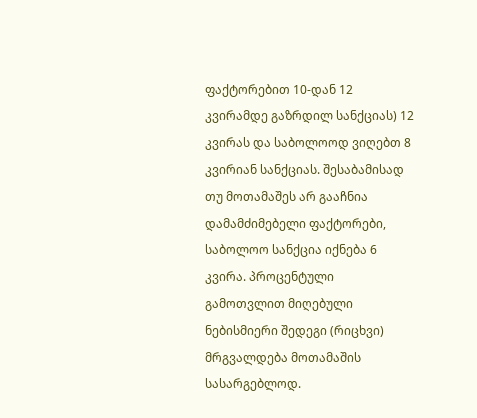ფაქტორებით 10-დან 12 კვირამდე გაზრდილ სანქციას) 12 კვირას და საბოლოოდ ვიღებთ 8 კვირიან სანქციას. შესაბამისად თუ მოთამაშეს არ გააჩნია დამამძიმებელი ფაქტორები, საბოლოო სანქცია იქნება 6 კვირა. პროცენტული გამოთვლით მიღებული ნებისმიერი შედეგი (რიცხვი) მრგვალდება მოთამაშის სასარგებლოდ.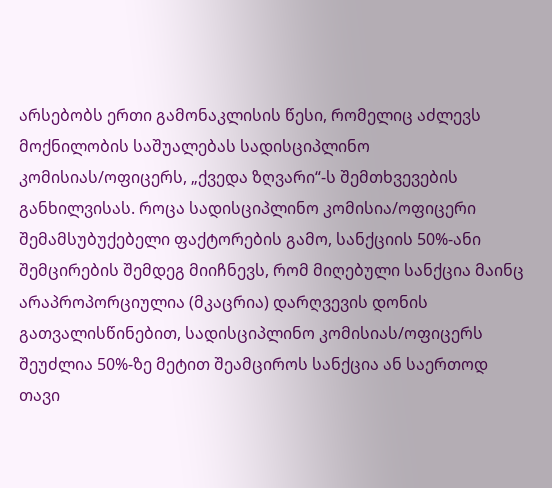არსებობს ერთი გამონაკლისის წესი, რომელიც აძლევს მოქნილობის საშუალებას სადისციპლინო კომისიას/ოფიცერს, „ქვედა ზღვარი“-ს შემთხვევების განხილვისას. როცა სადისციპლინო კომისია/ოფიცერი შემამსუბუქებელი ფაქტორების გამო, სანქციის 50%-ანი შემცირების შემდეგ მიიჩნევს, რომ მიღებული სანქცია მაინც არაპროპორციულია (მკაცრია) დარღვევის დონის გათვალისწინებით, სადისციპლინო კომისიას/ოფიცერს შეუძლია 50%-ზე მეტით შეამციროს სანქცია ან საერთოდ თავი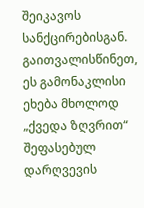შეიკავოს სანქცირებისგან. გაითვალისწინეთ, ეს გამონაკლისი ეხება მხოლოდ „ქვედა ზღვრით“ შეფასებულ დარღვევის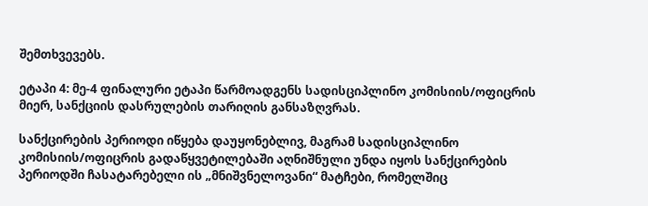შემთხვევებს.

ეტაპი 4: მე-4 ფინალური ეტაპი წარმოადგენს სადისციპლინო კომისიის/ოფიცრის მიერ, სანქციის დასრულების თარიღის განსაზღვრას.

სანქცირების პერიოდი იწყება დაუყონებლივ, მაგრამ სადისციპლინო კომისიის/ოფიცრის გადაწყვეტილებაში აღნიშნული უნდა იყოს სანქცირების პერიოდში ჩასატარებელი ის „მნიშვნელოვანი“ მატჩები, რომელშიც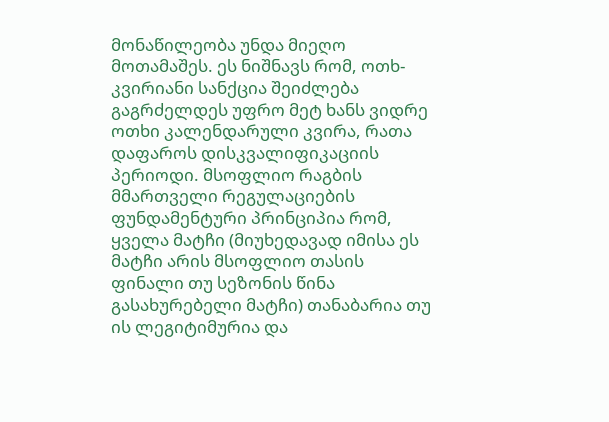მონაწილეობა უნდა მიეღო მოთამაშეს. ეს ნიშნავს რომ, ოთხ-კვირიანი სანქცია შეიძლება გაგრძელდეს უფრო მეტ ხანს ვიდრე ოთხი კალენდარული კვირა, რათა დაფაროს დისკვალიფიკაციის პერიოდი. მსოფლიო რაგბის მმართველი რეგულაციების ფუნდამენტური პრინციპია რომ, ყველა მატჩი (მიუხედავად იმისა ეს მატჩი არის მსოფლიო თასის ფინალი თუ სეზონის წინა გასახურებელი მატჩი) თანაბარია თუ ის ლეგიტიმურია და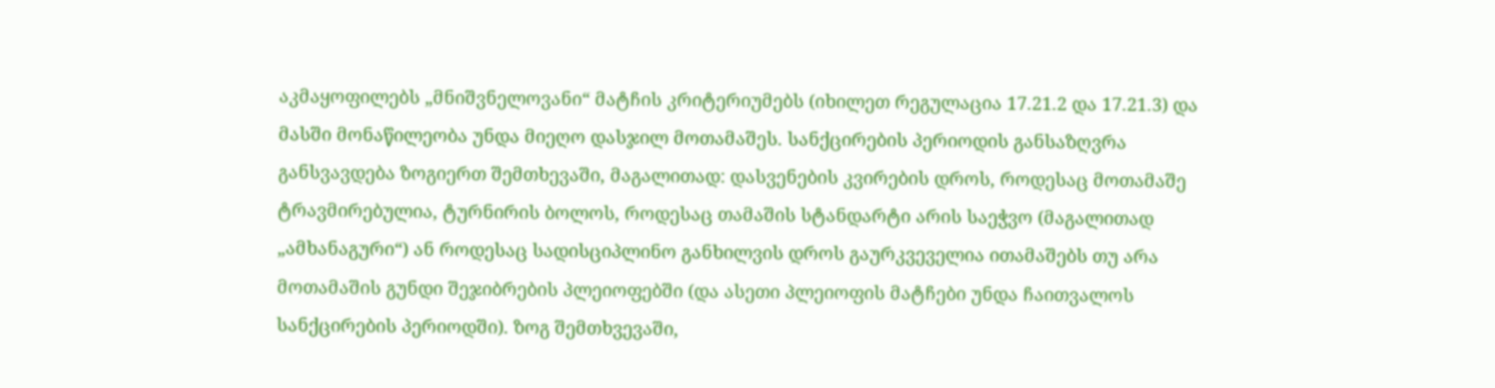აკმაყოფილებს „მნიშვნელოვანი“ მატჩის კრიტერიუმებს (იხილეთ რეგულაცია 17.21.2 და 17.21.3) და მასში მონაწილეობა უნდა მიეღო დასჯილ მოთამაშეს. სანქცირების პერიოდის განსაზღვრა განსვავდება ზოგიერთ შემთხევაში, მაგალითად: დასვენების კვირების დროს, როდესაც მოთამაშე ტრავმირებულია, ტურნირის ბოლოს, როდესაც თამაშის სტანდარტი არის საეჭვო (მაგალითად „ამხანაგური“) ან როდესაც სადისციპლინო განხილვის დროს გაურკვეველია ითამაშებს თუ არა მოთამაშის გუნდი შეჯიბრების პლეიოფებში (და ასეთი პლეიოფის მატჩები უნდა ჩაითვალოს სანქცირების პერიოდში). ზოგ შემთხვევაში,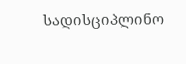სადისციპლინო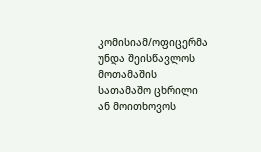კომისიამ/ოფიცერმა უნდა შეისწავლოს მოთამაშის სათამაშო ცხრილი ან მოითხოვოს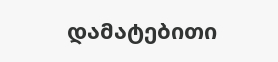დამატებითი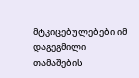მტკიცებულებები იმ დაგეგმილი თამაშების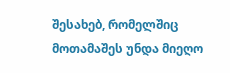შესახებ, რომელშიც მოთამაშეს უნდა მიეღო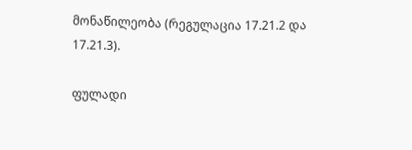მონაწილეობა (რეგულაცია 17.21.2 და 17.21.3).

ფულადი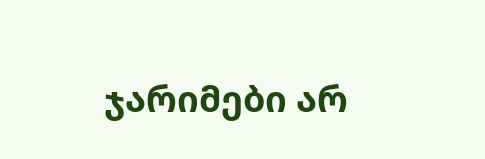ჯარიმები არ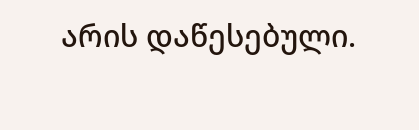არის დაწესებული.